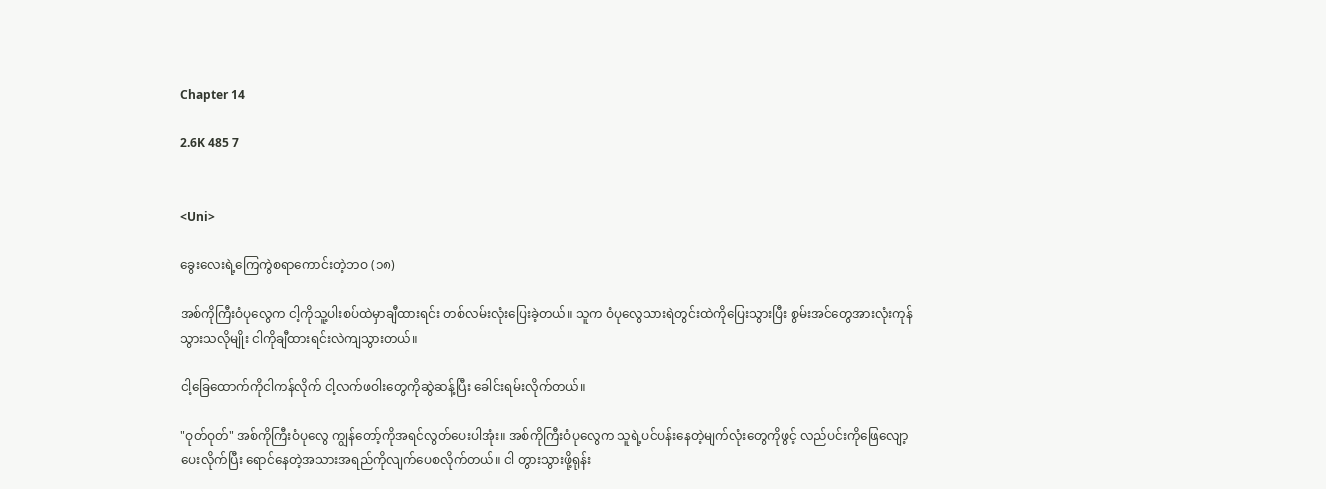Chapter 14

2.6K 485 7


<Uni>

ခွေးလေးရဲ့ကြေကွဲစရာကောင်းတဲ့ဘဝ (၁၈)

အစ်ကိုကြီးဝံပုလွေက ငါ့ကိုသူ့ပါးစပ်ထဲမှာချီထားရင်း တစ်လမ်းလုံးပြေးခဲ့တယ်။ သူက ဝံပုလွေသားရဲတွင်းထဲကိုပြေးသွားပြီး စွမ်းအင်တွေအားလုံးကုန်သွားသလိုမျိုး ငါကိုချီထားရင်းလဲကျသွားတယ်။

ငါ့ခြေထောက်ကိုငါကန်လိုက် ငါ့လက်ဖဝါးတွေကိုဆွဲဆန့်ပြီး ခေါင်းရမ်းလိုက်တယ်။

"ဝုတ်ဝုတ်" အစ်ကိုကြီးဝံပုလွေ ကျွန်တော့်ကိုအရင်လွတ်ပေးပါအုံး။ အစ်ကိုကြီးဝံပုလွေက သူရဲ့ပင်ပန်းနေတဲ့မျက်လုံးတွေကိုဖွင့် လည်ပင်းကိုဖြေလျော့ပေးလိုက်ပြီး ရောင်နေတဲ့အသားအရည်ကိုလျက်ပေစလိုက်တယ်။ ငါ တွားသွားဖို့ရုန်း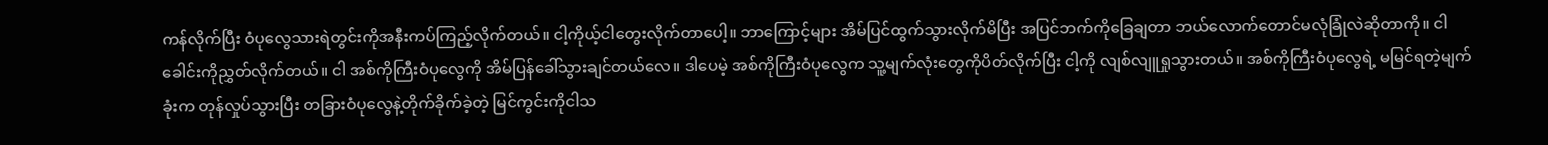ကန်လိုက်ပြီး ဝံပုလွေသားရဲတွင်းကိုအနီးကပ်ကြည့်လိုက်တယ်။ ငါ့ကိုယ့်ငါတွေးလိုက်တာပေါ့။ ဘာကြောင့်များ အိမ်ပြင်ထွက်သွားလိုက်မိပြီး အပြင်ဘက်ကိုခြေချတာ ဘယ်လောက်တောင်မလုံခြုံလဲဆိုတာကို။ ငါ ခေါင်းကိုညွှတ်လိုက်တယ်။ ငါ အစ်ကိုကြီးဝံပုလွေကို အိမ်ပြန်ခေါ်သွားချင်တယ်လေ။ ဒါပေမဲ့ အစ်ကိုကြီးဝံပုလွေက သူ့မျက်လုံးတွေကိုပိတ်လိုက်ပြီး ငါ့ကို လျစ်လျူရှုသွားတယ်။ အစ်ကိုကြီးဝံပုလွေရဲ့ မမြင်ရတဲ့မျက်ခုံးက တုန်လှုပ်သွားပြီး တခြားဝံပုလွေနဲ့တိုက်ခိုက်ခဲ့တဲ့ မြင်ကွင်းကိုငါသ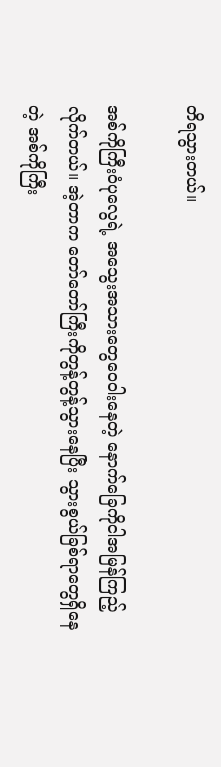တိရသွားတယ်။

အစ်ကိုကြီးဝံပုလွေရဲ့ အသွေးအသားတွေဝေဝါးနေတဲ့ နောက်ခြေကိုငါအမြန်ကြည့်လိုက်တယ်။ အဲ့တာက တော်တော်ကြီးကိုတွန့်တွန့်သွားနေပြီး သွားစွယ်ခြစ်ရာတွေရှိနေတဲ့ အစ်ကိုကြီး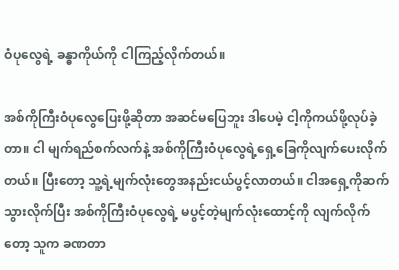ဝံပုလွေရဲ့ ခန္ဓာကိုယ်ကို ငါကြည့်လိုက်တယ်။

အစ်ကိုကြီးဝံပုလွေပြေးဖို့ဆိုတာ အဆင်မပြေဘူး ဒါပေမဲ့ ငါ့ကိုကယ်ဖို့လုပ်ခဲ့တာ။ ငါ မျက်ရည်စက်လက်နဲ့ အစ်ကိုကြီးဝံပုလွေရဲ့ရှေ့ခြေကိုလျက်ပေးလိုက်တယ်။ ပြီးတော့ သူ့ရဲ့မျက်လုံးတွေအနည်းငယ်ပွင့်လာတယ်။ ငါအရှေ့ကိုဆက်သွားလိုက်ပြီး အစ်ကိုကြီးဝံပုလွေရဲ့ မပွင့်တဲ့မျက်လုံးထောင့်ကို လျက်လိုက်တော့ သူက ခဏတာ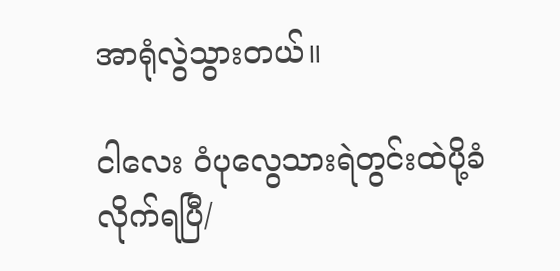အာရုံလွဲသွားတယ်။

ငါလေး ဝံပုလွေသားရဲတွင်းထဲပို့ခံလိုက်ရပြီ/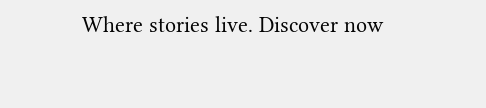Where stories live. Discover now